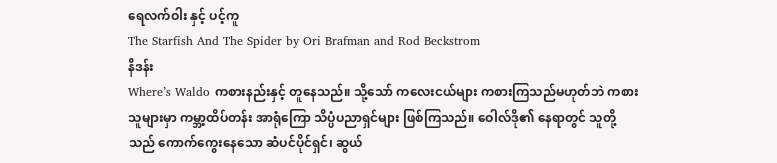ရေလက်ဝါး နှင့် ပင့်ကူ
The Starfish And The Spider by Ori Brafman and Rod Beckstrom
နိဒန်း
Where’s Waldo ကစားနည်းနှင့် တူနေသည်။ သို့သော် ကလေးငယ်များ ကစားကြသည်မဟုတ်ဘဲ ကစားသူများမှာ ကမ္ဘာ့ထိပ်တန်း အာရုံကြော သိပ္ပံပညာရှင်များ ဖြစ်ကြသည်။ ဝေါလ်ဒို၏ နေရာတွင် သူတို့သည် ကောက်ကွေးနေသော ဆံပင်ပိုင်ရှင်၊ ဆွယ်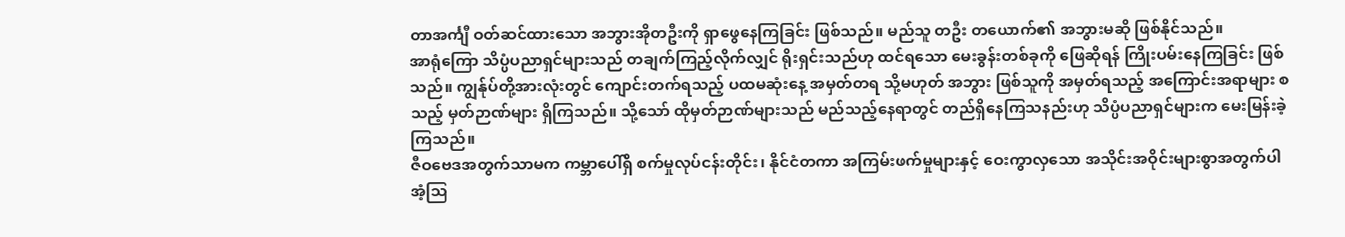တာအင်္ကျီ ဝတ်ဆင်ထားသော အဘွားအိုတဦးကို ရှာဖွေနေကြခြင်း ဖြစ်သည်။ မည်သူ တဦး တယောက်၏ အဘွားမဆို ဖြစ်နိုင်သည်။
အာရုံကြော သိပ္ပံပညာရှင်များသည် တချက်ကြည့်လိုက်လျှင် ရိုးရှင်းသည်ဟု ထင်ရသော မေးခွန်းတစ်ခုကို ဖြေဆိုရန် ကြိုးပမ်းနေကြခြင်း ဖြစ်သည်။ ကျွန်ုပ်တို့အားလုံးတွင် ကျောင်းတက်ရသည့် ပထမဆုံးနေ့ အမှတ်တရ သို့မဟုတ် အဘွား ဖြစ်သူကို အမှတ်ရသည့် အကြောင်းအရာများ စသည့် မှတ်ဉာဏ်များ ရှိကြသည်။ သို့သော် ထိုမှတ်ဉာဏ်များသည် မည်သည့်နေရာတွင် တည်ရှိနေကြသနည်းဟု သိပ္ပံပညာရှင်များက မေးမြန်းခဲ့ကြသည်။
ဇီဝဗေဒအတွက်သာမက ကမ္ဘာပေါ်ရှိ စက်မှုလုပ်ငန်းတိုင်း၊ နိုင်ငံတကာ အကြမ်းဖက်မှုများနှင့် ဝေးကွာလှသော အသိုင်းအဝိုင်းများစွာအတွက်ပါ အံ့သြ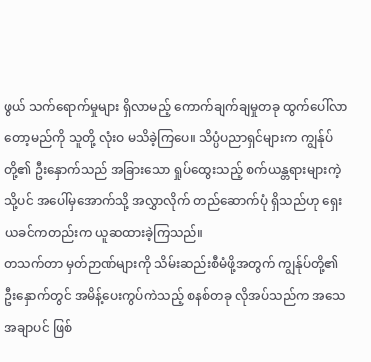ဖွယ် သက်ရောက်မှုများ ရှိလာမည့် ကောက်ချက်ချမှုတခု ထွက်ပေါ်လာ တော့မည်ကို သူတို့ လုံးဝ မသိခဲ့ကြပေ။ သိပ္ပံပညာရှင်များက ကျွန်ုပ်တို့၏ ဦးနှောက်သည် အခြားသော ရှုပ်ထွေးသည့် စက်ယန္တရားများကဲ့သို့ပင် အပေါ်မှအောက်သို့ အလွှာလိုက် တည်ဆောက်ပုံ ရှိသည်ဟု ရှေးယခင်ကတည်းက ယူဆထားခဲ့ကြသည်။
တသက်တာ မှတ်ဉာဏ်များကို သိမ်းဆည်းစီမံဖို့အတွက် ကျွန်ုပ်တို့၏ ဦးနှောက်တွင် အမိန့်ပေးကွပ်ကဲသည့် စနစ်တခု လိုအပ်သည်က အသေအချာပင် ဖြစ်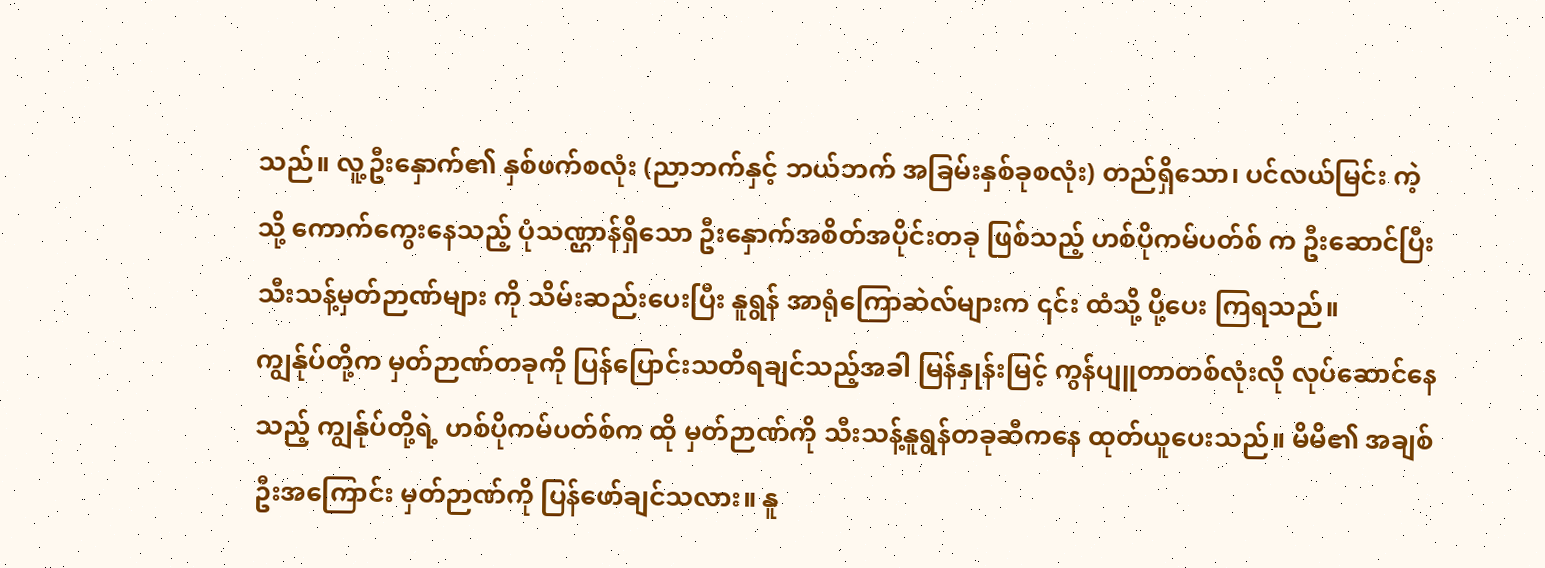သည်။ လူ့ဦးနှောက်၏ နှစ်ဖက်စလုံး (ညာဘက်နှင့် ဘယ်ဘက် အခြမ်းနှစ်ခုစလုံး) တည်ရှိသော၊ ပင်လယ်မြင်း ကဲ့သို့ ကောက်ကွေးနေသည့် ပုံသဏ္ဌာန်ရှိသော ဦးနှောက်အစိတ်အပိုင်းတခု ဖြစ်သည့် ဟစ်ပိုကမ်ပတ်စ် က ဦးဆောင်ပြီး သီးသန့်မှတ်ဉာဏ်များ ကို သိမ်းဆည်းပေးပြီး နူရွန် အာရုံကြောဆဲလ်များက ၎င်း ထံသို့ ပို့ပေး ကြရသည်။
ကျွန်ုပ်တို့က မှတ်ဉာဏ်တခုကို ပြန်ပြောင်းသတိရချင်သည့်အခါ မြန်နှုန်းမြင့် ကွန်ပျူတာတစ်လုံးလို လုပ်ဆောင်နေသည့် ကျွန်ုပ်တို့ရဲ့ ဟစ်ပိုကမ်ပတ်စ်က ထို မှတ်ဉာဏ်ကို သီးသန့်နူရွန်တခုဆီကနေ ထုတ်ယူပေးသည်။ မိမိ၏ အချစ်ဦးအကြောင်း မှတ်ဉာဏ်ကို ပြန်ဖော်ချင်သလား။ နူ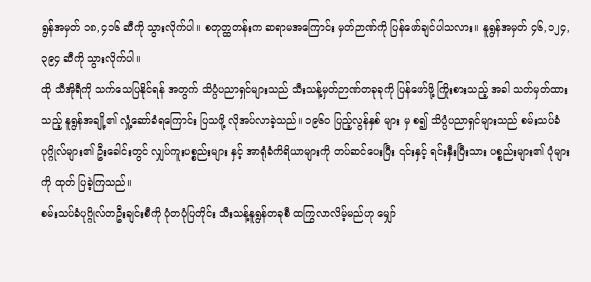ရွန်အမှတ် ၁၈,၄၁၆ ဆီကို သွားလိုက်ပါ။ စတုတ္ထတန်းက ဆရာမအကြောင်း မှတ်ဉာဏ်ကို ပြန်ဖော်ချင်ပါသလား။ နူရွန်အမှတ် ၄၆,၁၂၄,၃၉၄ ဆီကို သွားလိုက်ပါ။
ထို သီအိုရီကို သက်သေပြနိုင်ရန် အတွက် သိပ္ပံပညာရှင်များသည် သီးသန့်မှတ်ဉာဏ်တခုခုကို ပြန်ဖော်ဖို့ ကြိုးစားသည့် အခါ သတ်မှတ်ထားသည့် နူရွန်အချို့၏ လှုံ့ဆော်ခံရကြောင်း ပြသဖို့ လိုအပ်လာခဲ့သည်။ ၁၉၆၀ ပြည့်လွန်နှစ် များ မှ စ၍ သိပ္ပံပညာရှင်များသည် စမ်းသပ်ခံပုဂ္ဂိုလ်များ၏ ဦးခေါင်းတွင် လျှပ်ကူးပစ္စည်းများ နှင့် အာရုံခံကိရိယာများကို တပ်ဆင်ပေးပြီး ၎င်းနှင့် ရင်းနှီးပြီးသား ပစ္စည်းများ၏ ပုံများ ကို ထုတ် ပြခဲ့ကြသည်။
စမ်းသပ်ခံပုဂ္ဂိုလ်တဦးချင်းစီကို ပုံတပုံပြတိုင်း သီးသန့်နူရွန်တခုစီ ထကြွလာလိမ့်မည်ဟု မျှော်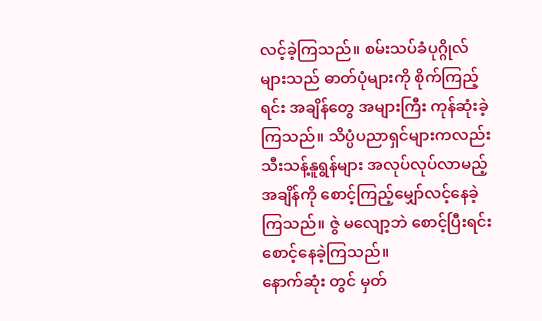လင့်ခဲ့ကြသည်။ စမ်းသပ်ခံပုဂ္ဂိုလ် များသည် ဓာတ်ပုံများကို စိုက်ကြည့်ရင်း အချိန်တွေ အများကြီး ကုန်ဆုံးခဲ့ကြသည်။ သိပ္ပံပညာရှင်များကလည်း သီးသန့်နူရွန်များ အလုပ်လုပ်လာမည့် အချိန်ကို စောင့်ကြည့်မျှော်လင့်နေခဲ့ကြသည်။ ဇွဲ မလျော့ဘဲ စောင့်ပြီးရင်း စောင့်နေခဲ့ကြသည်။
နောက်ဆုံး တွင် မှတ်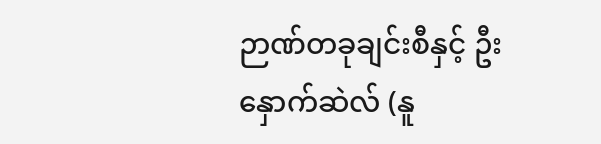ဉာဏ်တခုချင်းစီနှင့် ဦးနှောက်ဆဲလ် (နူ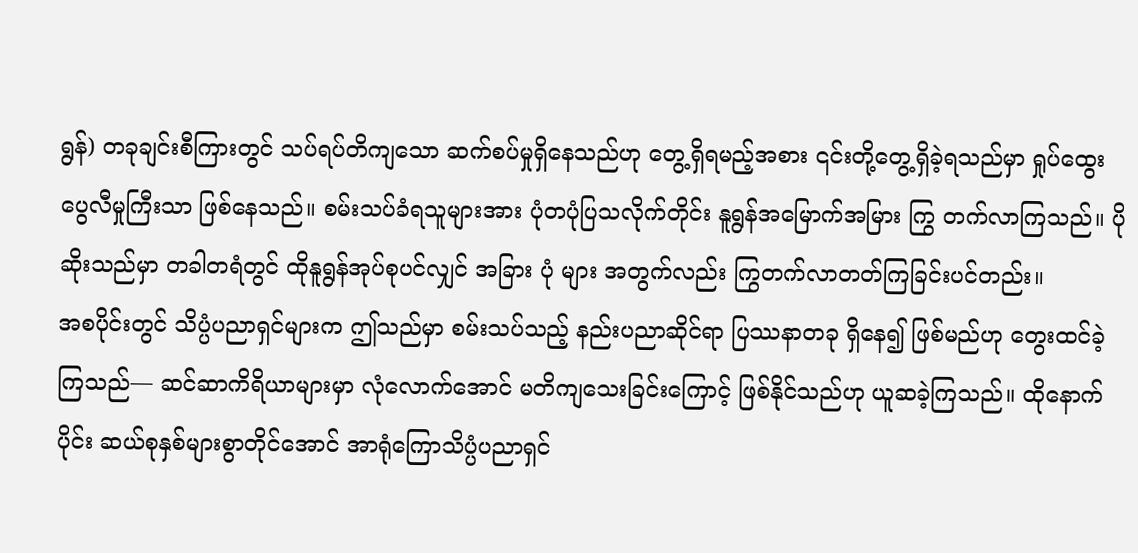ရွန်) တခုချင်းစီကြားတွင် သပ်ရပ်တိကျသော ဆက်စပ်မှုရှိနေသည်ဟု တွေ့ရှိရမည့်အစား ၎င်းတို့တွေ့ရှိခဲ့ရသည်မှာ ရှုပ်ထွေးပွေလီမှုကြီးသာ ဖြစ်နေသည်။ စမ်းသပ်ခံရသူများအား ပုံတပုံပြသလိုက်တိုင်း နူရွန်အမြောက်အမြား ကြွ တက်လာကြသည်။ ပိုဆိုးသည်မှာ တခါတရံတွင် ထိုနူရွန်အုပ်စုပင်လျှင် အခြား ပုံ များ အတွက်လည်း ကြွတက်လာတတ်ကြခြင်းပင်တည်း။
အစပိုင်းတွင် သိပ္ပံပညာရှင်များက ဤသည်မှာ စမ်းသပ်သည့် နည်းပညာဆိုင်ရာ ပြဿနာတခု ရှိနေ၍ ဖြစ်မည်ဟု တွေးထင်ခဲ့ကြသည်— ဆင်ဆာကိရိယာများမှာ လုံလောက်အောင် မတိကျသေးခြင်းကြောင့် ဖြစ်နိုင်သည်ဟု ယူဆခဲ့ကြသည်။ ထိုနောက်ပိုင်း ဆယ်စုနှစ်များစွာတိုင်အောင် အာရုံကြောသိပ္ပံပညာရှင်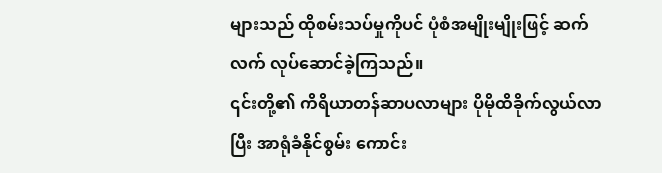များသည် ထိုစမ်းသပ်မှုကိုပင် ပုံစံအမျိုးမျိုးဖြင့် ဆက်လက် လုပ်ဆောင်ခဲ့ကြသည်။
၎င်းတို့၏ ကိရိယာတန်ဆာပလာများ ပိုမိုထိခိုက်လွယ်လာပြီး အာရုံခံနိုင်စွမ်း ကောင်း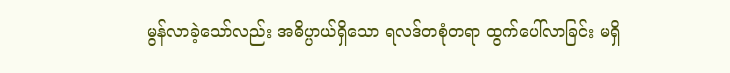မွန်လာခဲ့သော်လည်း အဓိပ္ပာယ်ရှိသော ရလဒ်တစုံတရာ ထွက်ပေါ်လာခြင်း မရှိ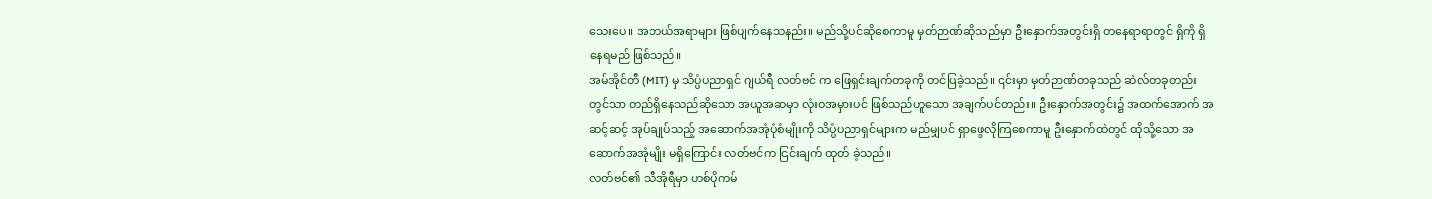သေးပေ။ အဘယ်အရာများ ဖြစ်ပျက်နေသနည်း။ မည်သို့ပင်ဆိုစေကာမူ မှတ်ဉာဏ်ဆိုသည်မှာ ဦးနှောက်အတွင်းရှိ တနေရာရာတွင် ရှိကို ရှိနေရမည် ဖြစ်သည်။
အမ်အိုင်တီ (MIT) မှ သိပ္ပံပညာရှင် ဂျယ်ရီ လတ်ဗင် က ဖြေရှင်းချက်တခုကို တင်ပြခဲ့သည်။ ၎င်းမှာ မှတ်ဉာဏ်တခုသည် ဆဲလ်တခုတည်းတွင်သာ တည်ရှိနေသည်ဆိုသော အယူအဆမှာ လုံးဝအမှားပင် ဖြစ်သည်ဟူသော အချက်ပင်တည်း။ ဦးနှောက်အတွင်း၌ အထက်အောက် အဆင့်ဆင့် အုပ်ချုပ်သည့် အဆောက်အအုံပုံစံမျိုးကို သိပ္ပံပညာရှင်များက မည်မျှပင် ရှာဖွေလိုကြစေကာမူ ဦးနှောက်ထဲတွင် ထိုသို့သော အဆောက်အအုံမျိုး မရှိကြောင်း လတ်ဗင်က ငြင်းချက် ထုတ် ခဲ့သည်။
လတ်ဗင်၏ သီအိုရီမှာ ဟစ်ပိုကမ်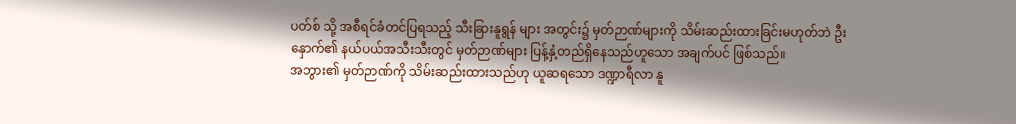ပတ်စ် သို့ အစီရင်ခံတင်ပြရသည့် သီးခြားနူရွန် များ အတွင်း၌ မှတ်ဉာဏ်များကို သိမ်းဆည်းထားခြင်းမဟုတ်ဘဲ ဦးနှောက်၏ နယ်ပယ်အသီးသီးတွင် မှတ်ဉာဏ်များ ပြန့်နှံ့တည်ရှိနေသည်ဟူသော အချက်ပင် ဖြစ်သည်။
အဘွား၏ မှတ်ဉာဏ်ကို သိမ်းဆည်းထားသည်ဟု ယူဆရသော ဒဏ္ဍာရီလာ နူ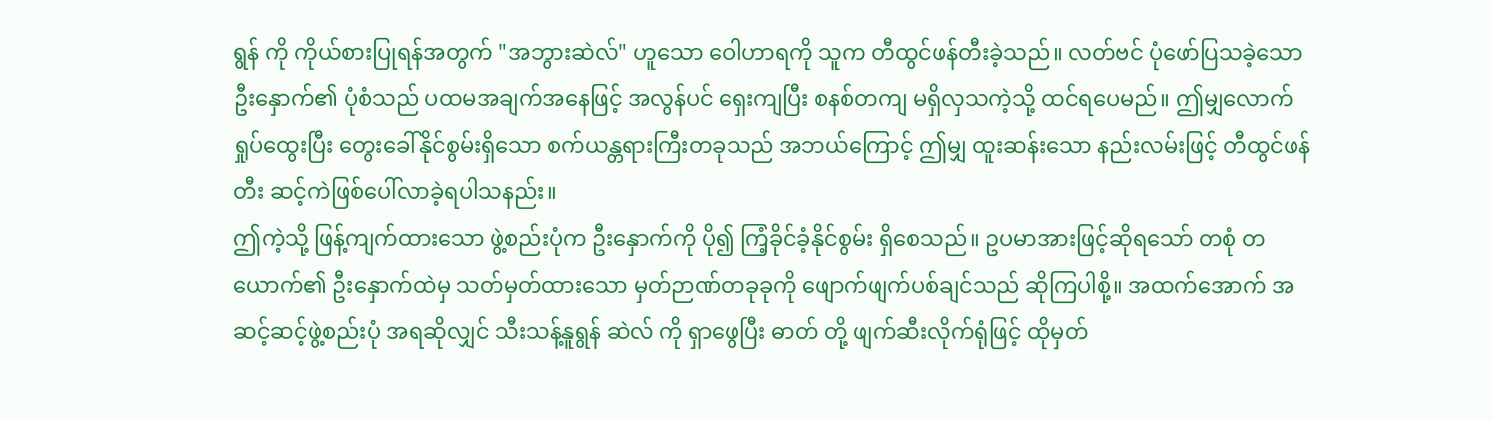ရွန် ကို ကိုယ်စားပြုရန်အတွက် "အဘွားဆဲလ်" ဟူသော ဝေါဟာရကို သူက တီထွင်ဖန်တီးခဲ့သည်။ လတ်ဗင် ပုံဖော်ပြသခဲ့သော ဦးနှောက်၏ ပုံစံသည် ပထမအချက်အနေဖြင့် အလွန်ပင် ရှေးကျပြီး စနစ်တကျ မရှိလှသကဲ့သို့ ထင်ရပေမည်။ ဤမျှလောက် ရှုပ်ထွေးပြီး တွေးခေါ်နိုင်စွမ်းရှိသော စက်ယန္တရားကြီးတခုသည် အဘယ်ကြောင့် ဤမျှ ထူးဆန်းသော နည်းလမ်းဖြင့် တီထွင်ဖန်တီး ဆင့်ကဲဖြစ်ပေါ်လာခဲ့ရပါသနည်း။
ဤကဲ့သို့ ဖြန့်ကျက်ထားသော ဖွဲ့စည်းပုံက ဦးနှောက်ကို ပို၍ ကြံ့ခိုင်ခံ့နိုင်စွမ်း ရှိစေသည်။ ဥပမာအားဖြင့်ဆိုရသော် တစုံ တယောက်၏ ဦးနှောက်ထဲမှ သတ်မှတ်ထားသော မှတ်ဉာဏ်တခုခုကို ဖျောက်ဖျက်ပစ်ချင်သည် ဆိုကြပါစို့။ အထက်အောက် အဆင့်ဆင့်ဖွဲ့စည်းပုံ အရဆိုလျှင် သီးသန့်နူရွန် ဆဲလ် ကို ရှာဖွေပြီး ဓာတ် တို့ ဖျက်ဆီးလိုက်ရုံဖြင့် ထိုမှတ်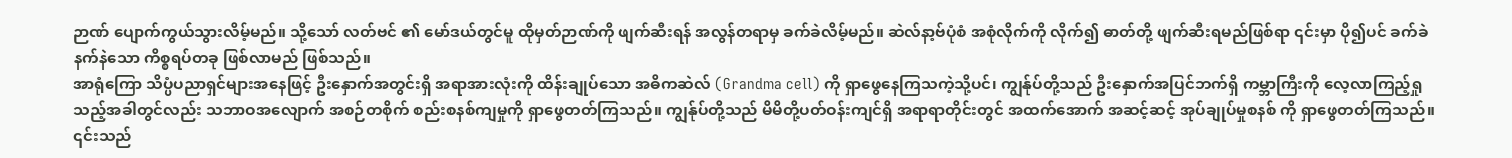ဉာဏ် ပျောက်ကွယ်သွားလိမ့်မည်။ သို့သော် လတ်ဗင် ၏ မော်ဒယ်တွင်မူ ထိုမှတ်ဉာဏ်ကို ဖျက်ဆီးရန် အလွန်တရာမှ ခက်ခဲလိမ့်မည်။ ဆဲလ်နာ့ဗ်ပုံစံ အစုံလိုက်ကို လိုက်၍ ဓာတ်တို့ ဖျက်ဆီးရမည်ဖြစ်ရာ ၎င်းမှာ ပို၍ပင် ခက်ခဲနက်နဲသော ကိစ္စရပ်တခု ဖြစ်လာမည် ဖြစ်သည်။
အာရုံကြော သိပ္ပံပညာရှင်များအနေဖြင့် ဦးနှောက်အတွင်းရှိ အရာအားလုံးကို ထိန်းချုပ်သော အဓိကဆဲလ် (Grandma cell) ကို ရှာဖွေနေကြသကဲ့သို့ပင်၊ ကျွန်ုပ်တို့သည် ဦးနှောက်အပြင်ဘက်ရှိ ကမ္ဘာကြီးကို လေ့လာကြည့်ရှုသည့်အခါတွင်လည်း သဘာဝအလျောက် အစဉ်တစိုက် စည်းစနစ်ကျမှုကို ရှာဖွေတတ်ကြသည်။ ကျွန်ုပ်တို့သည် မိမိတို့ပတ်ဝန်းကျင်ရှိ အရာရာတိုင်းတွင် အထက်အောက် အဆင့်ဆင့် အုပ်ချုပ်မှုစနစ် ကို ရှာဖွေတတ်ကြသည်။ ၎င်းသည်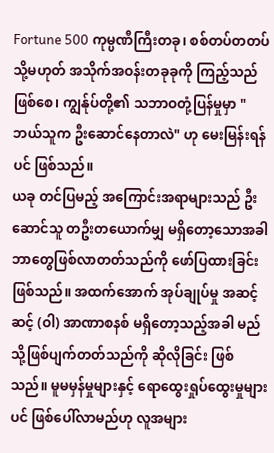Fortune 500 ကုမ္ပဏီကြီးတခု၊ စစ်တပ်တတပ် သို့မဟုတ် အသိုက်အဝန်းတခုခုကို ကြည့်သည်ဖြစ်စေ၊ ကျွန်ုပ်တို့၏ သဘာဝတုံ့ပြန်မှုမှာ "ဘယ်သူက ဦးဆောင်နေတာလဲ" ဟု မေးမြန်းရန်ပင် ဖြစ်သည်။
ယခု တင်ပြမည့် အကြောင်းအရာများသည် ဦးဆောင်သူ တဦးတယောက်မျှ မရှိတော့သောအခါ ဘာတွေဖြစ်လာတတ်သည်ကို ဖော်ပြထားခြင်း ဖြစ်သည်။ အထက်အောက် အုပ်ချုပ်မှု အဆင့်ဆင့် (ဝါ) အာဏာစနစ် မရှိတော့သည့်အခါ မည်သို့ဖြစ်ပျက်တတ်သည်ကို ဆိုလိုခြင်း ဖြစ်သည်။ မူမမှန်မှုများနှင့် ရောထွေးရှုပ်ထွေးမှုများပင် ဖြစ်ပေါ်လာမည်ဟု လူအများ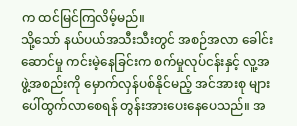က ထင်မြင်ကြလိမ့်မည်။
သို့သော် နယ်ပယ်အသီးသီးတွင် အစဉ်အလာ ခေါင်းဆောင်မှု ကင်းမဲ့နေခြင်းက စက်မှုလုပ်ငန်းနှင့် လူ့အဖွဲ့အစည်းကို မှောက်လှန်ပစ်နိုင်မည့် အင်အားစု များ ပေါ်ထွက်လာစေရန် တွန်းအားပေးနေပေသည်။ အ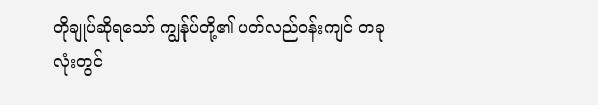တိုချုပ်ဆိုရသော် ကျွန်ုပ်တို့၏ ပတ်လည်ဝန်းကျင် တခုလုံးတွင်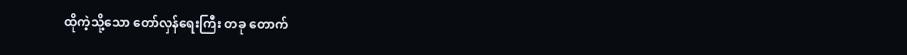ထိုကဲ့သို့သော တော်လှန်ရေးကြီး တခု တောက်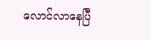လောင်လာနေပြီ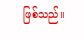ဖြစ်သည်။